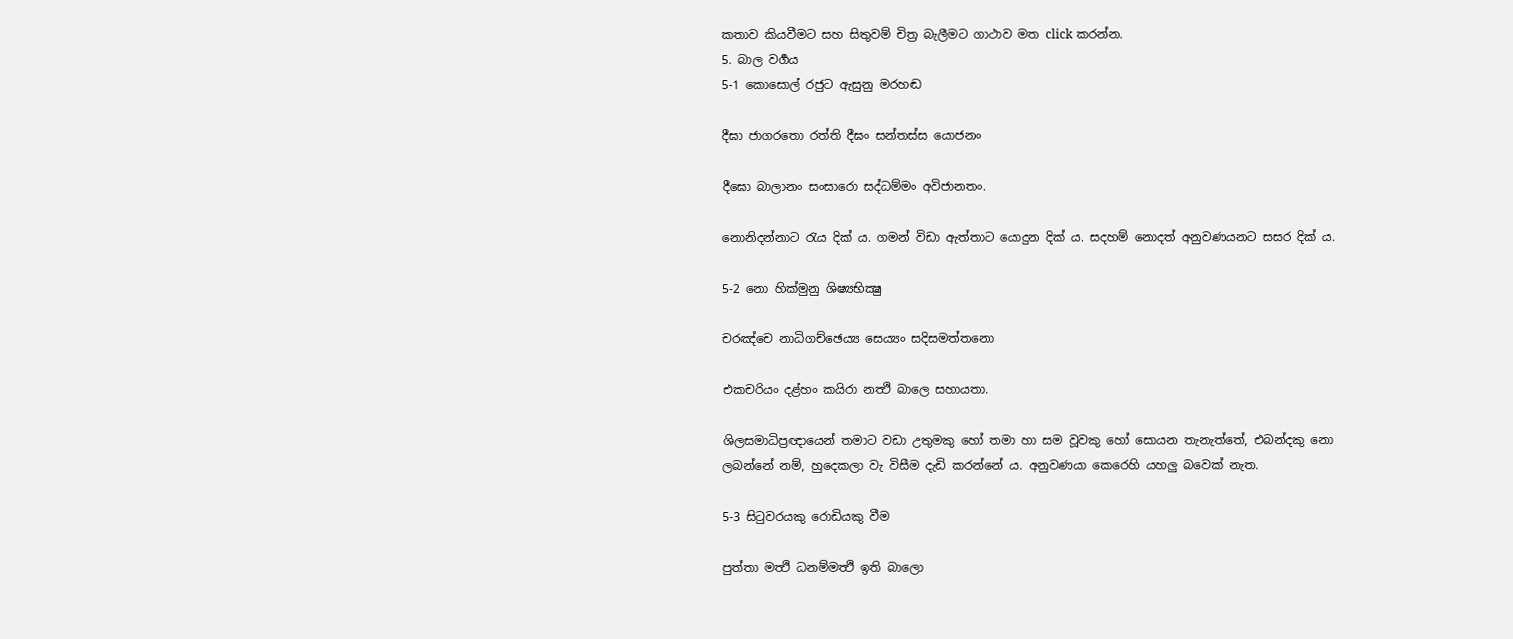කතාව කියවීමට සහ සිතුවම් චිත්‍ර බැලීමට ගාථාව මත click කරන්න.
5. බාල වර්‍ගය
5-1 කොසොල් රජුට ඇසුනු මරහඬ

දීඝා ජාගරතො රත්ති දීඝං සන්තස්ස යොජනං

දීඝො බාලානං සංසාරො සද්ධම්මං අවිජානතං.

නොනිදන්නාට රැය දික් ය. ගමන් විඩා ඇත්තාට යොදුන දික් ය. සදහම් නොදත් අනුවණයනට සසර දික් ය.

5-2 නො හික්මුනු ශිෂ්‍යභික්‍ෂු

චරඤ්චෙ නාධිගච්ඡෙය්‍ය සෙය්‍යං සදිසමත්තනො

එකචරියං දළ්හං කයිරා නත්‍ථි බාලෙ සහායතා.

ශිලසමාධිප්‍රඥායෙන් තමාට වඩා උතුමකු හෝ තමා හා සම වූවකු හෝ සොයන තැනැත්තේ, එබන්දකු නො ලබන්නේ නම්, හුදෙකලා වැ විසීම දැඩි කරන්නේ ය. අනුවණයා කෙරෙහි යහලු බවෙක් නැත.

5-3 සිටුවරයකු රොඩියකු වීම

පුත්තා මත්‍ථි ධනම්මත්‍ථි ඉති බාලො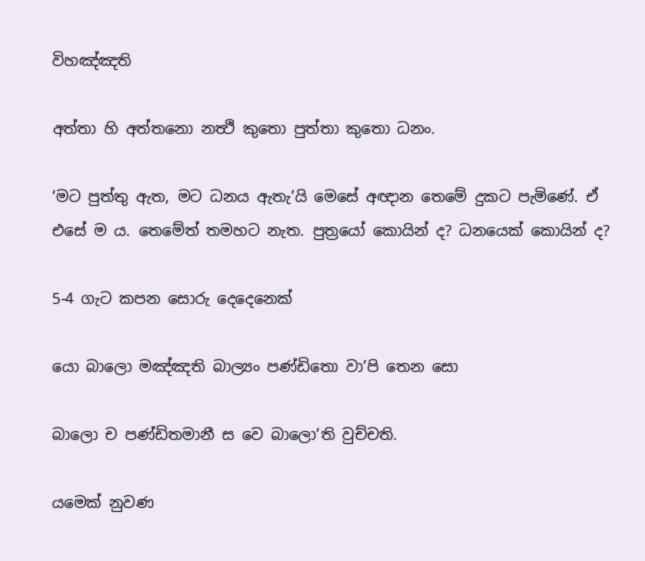විහඤ්ඤති

අත්තා හි අත්තනො නත්‍ථි කුතො පුත්තා කුතො ධනං.

‘මට පුත්තු ඇත, මට ධනය ඇතැ’යි මෙසේ අඥාන තෙමේ දුකට පැමිණේ. ඒ එසේ ම ය. තෙමේත් තමහට නැත. පුත්‍රයෝ කොයින් ද? ධනයෙක් කොයින් ද?

5-4 ගැට කපන සොරු දෙදෙනෙක්

යො බාලො මඤ්ඤති බාල්‍යං පණ්ඩිතො වා’පි තෙන සො

බාලො ච පණ්ඩිතමානී ස වෙ බාලො’ති වුච්චති.

යමෙක් නුවණ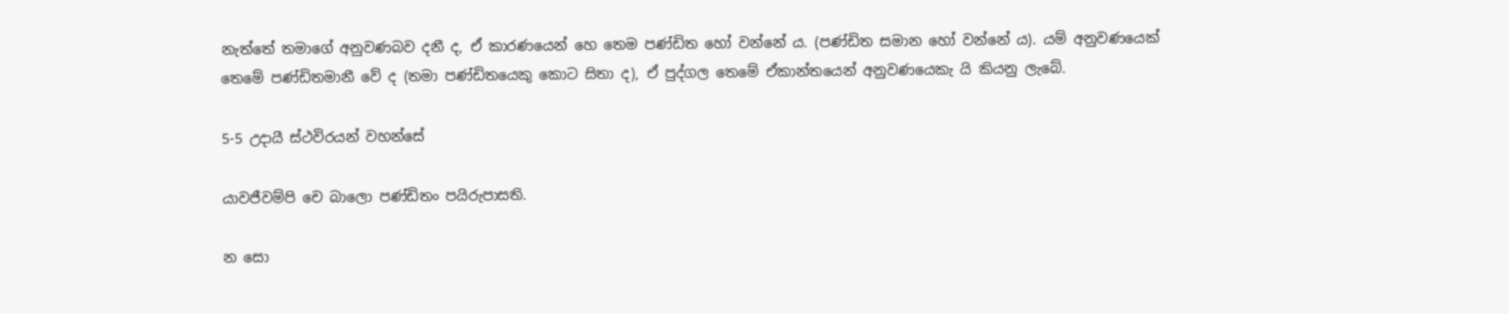නැත්තේ තමාගේ අනුවණබව දනී ද, ඒ කාරණයෙන් හෙ තෙම පණ්ඩිත හෝ වන්නේ ය. (පණ්ඩිත සමාන හෝ වන්නේ ය). යම් අනුවණයෙක් තෙමේ පණ්ඩිතමානී වේ ද (තමා පණ්ඩිතයෙකු කොට සිතා ද), ඒ පුද්ගල තෙමේ ඒකාන්තයෙන් අනුවණයෙකැ යි කියනු ලැබේ.

5-5 උදායී ස්ථවිරයන් වහන්සේ

යාවජීවම්පි චෙ බාලො පණ්ඩිතං පයිරුපාසති.

න සො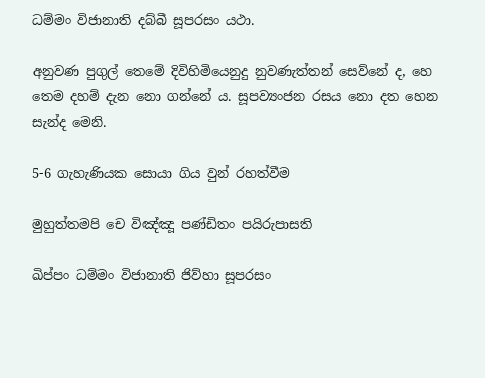ධම්මං විජානාති දබ්බී සූපරසං යථා.

අනුවණ පුගුල් තෙමේ දිවිහිමියෙනුදු නුවණැත්තන් සෙව්නේ ද, හෙ තෙම දහම් දැන නො ගන්නේ ය. සූපව්‍යංජන රසය නො දත හෙන සැන්ද මෙනි.

5-6 ගැහැණියක සොයා ගිය වුන් රහත්වීම

මුහුත්තමපි චෙ විඤ්ඤූ පණ්ඩිතං පයිරුපාසති

ඛිප්පං ධම්මං විජානාති ජිව්හා සූපරසං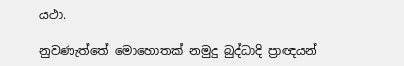යථා.

නුවණැත්තේ මොහොතක් නමුදු බුද්ධාදි ප්‍රාඥයන්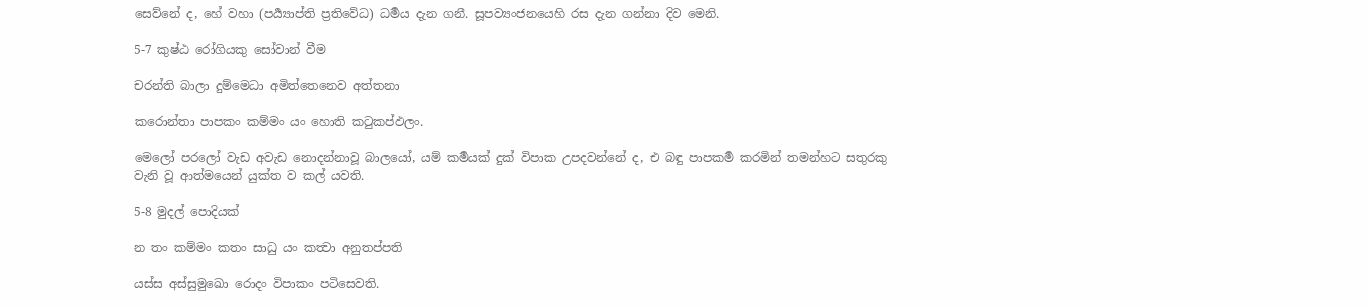සෙව්නේ ද, හේ වහා (පර්‍ය්‍යාප්ති ප්‍රතිවේධ) ධර්‍මය දැන ගනී. සූපව්‍යංජනයෙහි රස දැන ගන්නා දිව මෙනි.

5-7 කුෂ්ඨ රෝගියකු සෝවාන් වීම

චරන්ති බාලා දුම්මෙධා අමිත්තෙනෙව අත්තනා

කරොන්තා පාපකං කම්මං යං හොති කටුකප්ඵලං.

මෙලෝ පරලෝ වැඩ අවැඩ නොදන්නාවූ බාලයෝ, යම් කර්‍මයක් දුක් විපාක උපදවන්නේ ද, එ බඳු පාපකර්‍ම කරමින් තමන්හට සතුරකු වැනි වූ ආත්මයෙන් යුක්ත ව කල් යවති.

5-8 මුදල් පොදියක්

න තං කම්මං කතං සාධු යං කත්‍වා අනුතප්පති

යස්ස අස්සුමුඛො රොදං විපාකං පටිසෙවති.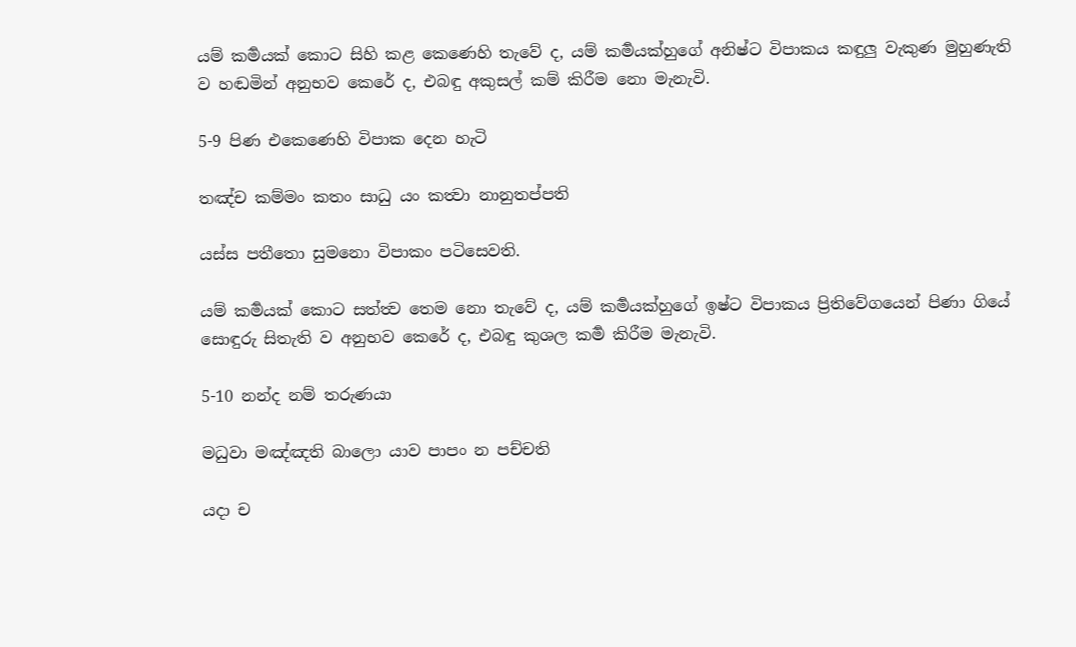යම් කර්‍මයක් කොට සිහි කළ කෙණෙහි තැවේ ද, යම් කර්‍මයක්හුගේ අනිෂ්ට විපාකය කඳුලු වැකුණ මුහුණැති ව හඬමින් අනුභව කෙරේ ද, එබඳු අකුසල් කම් කිරීම නො මැනැවි.

5-9 පිණ එකෙණෙහි විපාක දෙන හැටි

තඤ්ච කම්මං කතං සාධු යං කත්‍වා නානුතප්පති

යස්ස පතීතො සුමනො විපාකං පටිසෙවති.

යම් කර්‍මයක් කොට සත්ත්‍ව තෙම නො තැවේ ද, යම් කර්‍මයක්හුගේ ඉෂ්ට විපාකය ප්‍රිතිවේගයෙන් පිණා ගියේ සොඳුරු සිතැති ව අනුභව කෙරේ ද, එබඳු කුශල කර්‍ම කිරීම මැනැවි.

5-10 නන්ද නම් තරුණයා

මධුවා මඤ්ඤති බාලො යාව පාපං න පච්චති

යදා ච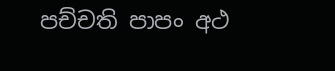පච්චති පාපං අථ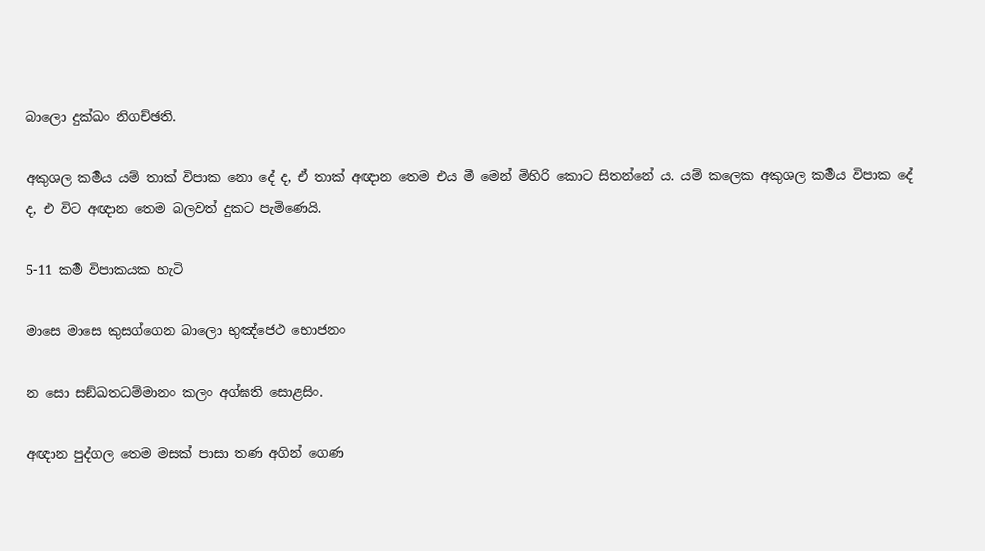බාලො දුක්ඛං නිගච්ඡති.

අකුශල කර්‍මය යම් තාක් විපාක නො දේ ද, ඒ තාක් අඥාන තෙම එය මී මෙන් මිහිරි කොට සිතන්නේ ය. යම් කලෙක අකුශල කර්‍මය විපාක දේ ද, එ විට අඥාන තෙම බලවත් දුකට පැමිණෙයි.

5-11 කර්‍ම විපාකයක හැටි

මාසෙ මාසෙ කුසග්ගෙන බාලො භුඤ්ජෙථ භොජනං

න සො සඞ්ඛතධම්මානං කලං අග්ඝති සොළසිං.

අඥාන පුද්ගල තෙම මසක් පාසා තණ අගින් ගෙණ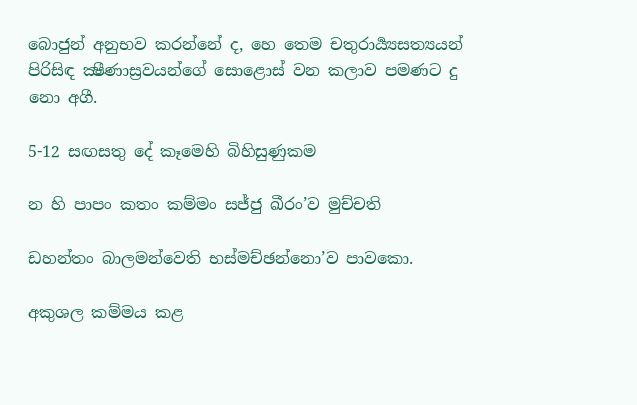බොජුන් අනුභව කරන්නේ ද, හෙ තෙම චතුරාර්‍ය්‍යසත්‍යයන් පිරිසිඳ ක්‍ෂීණාස්‍රවයන්ගේ සොළොස් වන කලාව පමණට දු නො අගී.

5-12 සඟසතු දේ කෑමෙහි බිහිසුණුකම

න හි පාපං කතං කම්මං සජ්ජු ඛීරං’ව මුච්චති

ඩහන්තං බාලමන්වෙති භස්මච්ඡන්නො’ව පාවකො.

අකුශල කම්මය කළ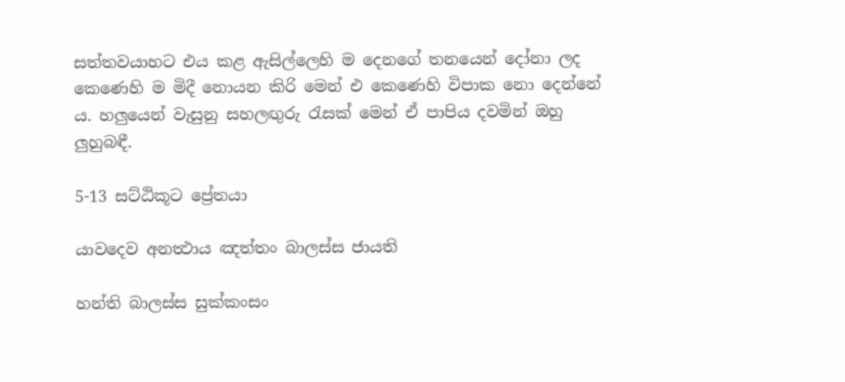සත්තවයාහට එය කළ ඇසිල්ලෙහි ම දෙනගේ තනයෙන් දෝනා ලද කෙණෙහි ම මිදී නොයන කිරි මෙන් එ කෙණෙහි විපාක නො දෙන්නේ ය. හලුයෙන් වැසුනු සහලඟුරු රැසක් මෙන් ඒ පාපිය දවමින් ඔහු ලුහුබඳී.

5-13 සට්ඨිකූට ප්‍රේතයා

යාවදෙව අනත්‍ථාය ඤත්තං බාලස්ස ජායති

හන්ති බාලස්ස සුක්කංසං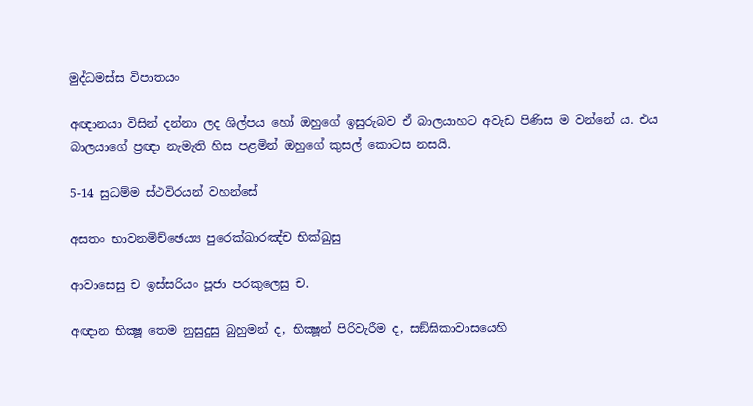මුද්ධමස්ස විපාතයං

අඥානයා විසින් දන්නා ලද ශිල්පය හෝ ඔහුගේ ඉසුරුබව ඒ බාලයාහට අවැඩ පිණිස ම වන්නේ ය. එය බාලයාගේ ප්‍රඥා නැමැති හිස පළමින් ඔහුගේ කුසල් කොටස නසයි.

5-14 සුධම්ම ස්ථවිරයන් වහන්සේ

අසතං භාවනමිච්ඡෙය්‍ය පුරෙක්ඛාරඤ්ච භික්ඛුසු

ආවාසෙසු ච ඉස්සරියං පූජා පරකුලෙසු ච.

අඥාන භික්‍ෂූ තෙම නුසුදුසු බුහුමන් ද, භික්‍ෂූන් පිරිවැරීම ද, සඞ්ඝිකාවාසයෙහි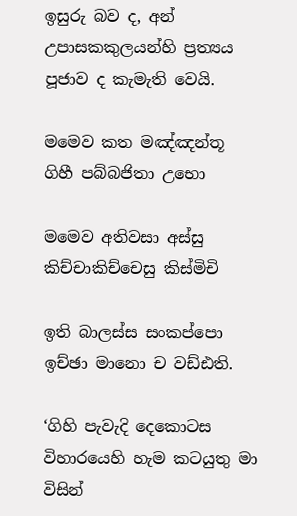ඉසුරු බව ද, අන් උපාසකකුලයන්හි ප්‍රත්‍යය පූජාව ද කැමැති වෙයි.

මමෙව කත මඤ්ඤන්තූ ගිහී පබ්බජිතා උභො

මමෙව අතිවසා අස්සු කිච්චාකිච්චෙසු කිස්මිචි

ඉති බාලස්ස සංකප්පො ඉච්ඡා මානො ච වඩ්ඪති.

‘ගිහි පැවැදි දෙකොටස විහාරයෙහි හැම කටයුතු මා විසින්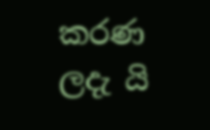කරණ ලදැ යි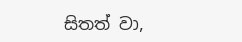සිතත් වා,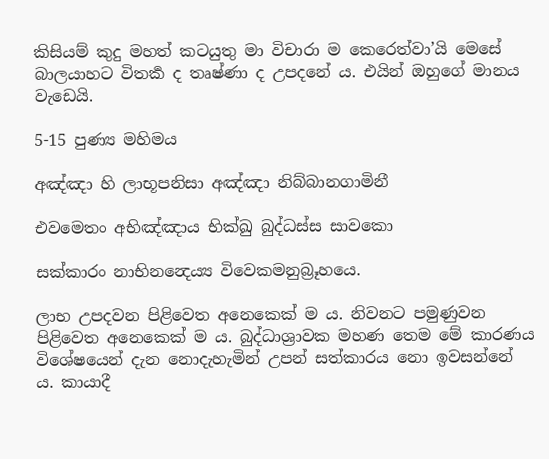කිසියම් කුදු මහත් කටයුතු මා විචාරා ම කෙරෙත්වා’යි මෙසේ බාලයාහට විතර්‍ක ද තෘෂ්ණා ද උපදනේ ය. එයින් ඔහුගේ මානය වැඩෙයි.

5-15 පුණ්‍ය මහිමය

අඤ්ඤා හි ලාභූපනිසා අඤ්ඤා නිබ්බානගාමිනී

එවමෙතං අභිඤ්ඤාය භික්ඛු බුද්ධස්ස සාවකො

සක්කාරං නාභිනන්‍දෙය්‍ය විවෙකමනුබ්‍රූහයෙ.

ලාභ උපදවන පිළිවෙත අනෙකෙක් ම ය. නිවනට පමුණුවන පිළිවෙත අනෙකෙක් ම ය. බුද්ධාශ්‍රාවක මහණ තෙම මේ කාරණය විශේෂයෙන් දැන නොදැහැමින් උපන් සත්කාරය නො ඉවසන්නේ ය. කායාදී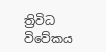ත්‍රිවිධ විවේකය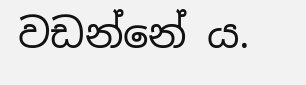වඩන්නේ ය.